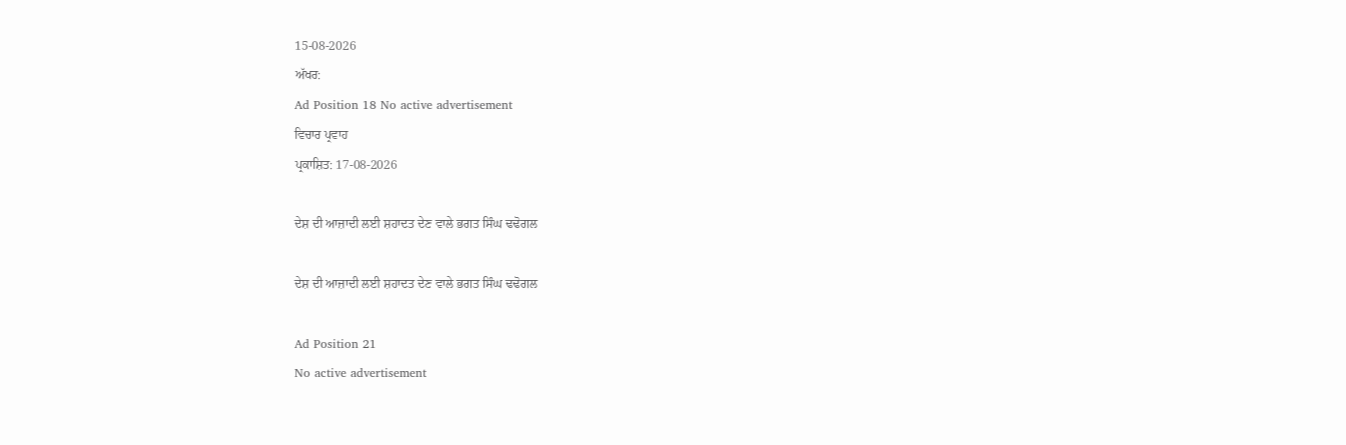15-08-2026
ਅੱਖਰ:
Ad Position 18 No active advertisement
ਵਿਚਾਰ ਪ੍ਰਵਾਹ
ਪ੍ਰਕਾਸ਼ਿਤ: 17-08-2026

ਦੇਸ਼ ਦੀ ਆਜ਼ਾਦੀ ਲਈ ਸ਼ਹਾਦਤ ਦੇਣ ਵਾਲੇ ਭਗਤ ਸਿੰਘ ਢਢੋਗਲ

ਦੇਸ਼ ਦੀ ਆਜ਼ਾਦੀ ਲਈ ਸ਼ਹਾਦਤ ਦੇਣ ਵਾਲੇ ਭਗਤ ਸਿੰਘ ਢਢੋਗਲ

Ad Position 21
No active advertisement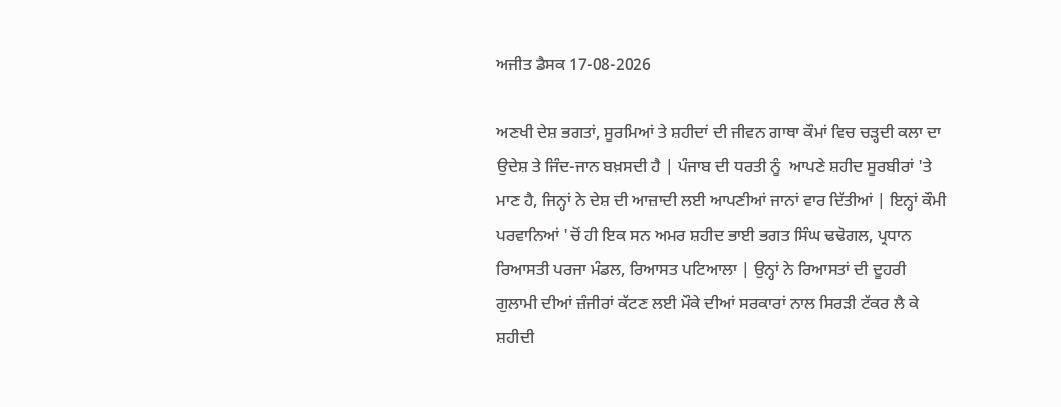ਅਜੀਤ ਡੈਸਕ 17-08-2026

ਅਣਖੀ ਦੇਸ਼ ਭਗਤਾਂ, ਸੂਰਮਿਆਂ ਤੇ ਸ਼ਹੀਦਾਂ ਦੀ ਜੀਵਨ ਗਾਥਾ ਕੌਮਾਂ ਵਿਚ ਚੜ੍ਹਦੀ ਕਲਾ ਦਾ ਉਦੇਸ਼ ਤੇ ਜਿੰਦ-ਜਾਨ ਬਖ਼ਸਦੀ ਹੈ | ਪੰਜਾਬ ਦੀ ਧਰਤੀ ਨੂੰ  ਆਪਣੇ ਸ਼ਹੀਦ ਸੂਰਬੀਰਾਂ 'ਤੇ ਮਾਣ ਹੈ, ਜਿਨ੍ਹਾਂ ਨੇ ਦੇਸ਼ ਦੀ ਆਜ਼ਾਦੀ ਲਈ ਆਪਣੀਆਂ ਜਾਨਾਂ ਵਾਰ ਦਿੱਤੀਆਂ | ਇਨ੍ਹਾਂ ਕੌਮੀ ਪਰਵਾਨਿਆਂ 'ਚੋਂ ਹੀ ਇਕ ਸਨ ਅਮਰ ਸ਼ਹੀਦ ਭਾਈ ਭਗਤ ਸਿੰਘ ਢਢੋਗਲ, ਪ੍ਰਧਾਨ ਰਿਆਸਤੀ ਪਰਜਾ ਮੰਡਲ, ਰਿਆਸਤ ਪਟਿਆਲਾ | ਉਨ੍ਹਾਂ ਨੇ ਰਿਆਸਤਾਂ ਦੀ ਦੂਹਰੀ ਗੁਲਾਮੀ ਦੀਆਂ ਜ਼ੰਜੀਰਾਂ ਕੱਟਣ ਲਈ ਮੌਕੇ ਦੀਆਂ ਸਰਕਾਰਾਂ ਨਾਲ ਸਿਰੜੀ ਟੱਕਰ ਲੈ ਕੇ ਸ਼ਹੀਦੀ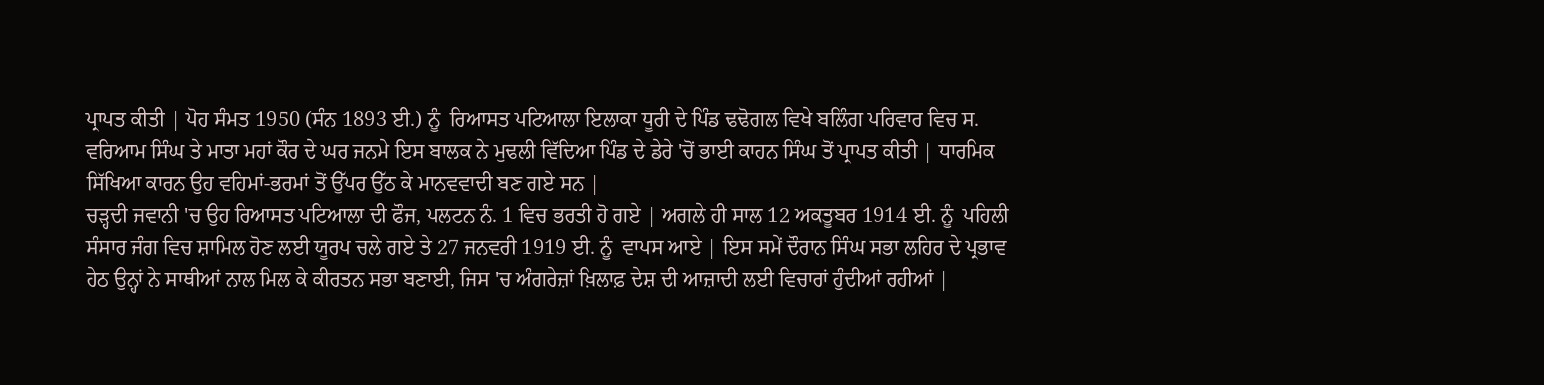ਪ੍ਰਾਪਤ ਕੀਤੀ | ਪੋਹ ਸੰਮਤ 1950 (ਸੰਨ 1893 ਈ.) ਨੂੰ  ਰਿਆਸਤ ਪਟਿਆਲਾ ਇਲਾਕਾ ਧੂਰੀ ਦੇ ਪਿੰਡ ਢਢੋਗਲ ਵਿਖੇ ਬਲਿੰਗ ਪਰਿਵਾਰ ਵਿਚ ਸ. ਵਰਿਆਮ ਸਿੰਘ ਤੇ ਮਾਤਾ ਮਹਾਂ ਕੌਰ ਦੇ ਘਰ ਜਨਮੇ ਇਸ ਬਾਲਕ ਨੇ ਮੁਢਲੀ ਵਿੱਦਿਆ ਪਿੰਡ ਦੇ ਡੇਰੇ 'ਚੋਂ ਭਾਈ ਕਾਹਨ ਸਿੰਘ ਤੋਂ ਪ੍ਰਾਪਤ ਕੀਤੀ | ਧਾਰਮਿਕ ਸਿੱਖਿਆ ਕਾਰਨ ਉਹ ਵਹਿਮਾਂ-ਭਰਮਾਂ ਤੋਂ ਉੱਪਰ ਉੱਠ ਕੇ ਮਾਨਵਵਾਦੀ ਬਣ ਗਏ ਸਨ |
ਚੜ੍ਹਦੀ ਜਵਾਨੀ 'ਚ ਉਹ ਰਿਆਸਤ ਪਟਿਆਲਾ ਦੀ ਫੌਜ, ਪਲਟਨ ਨੰ. 1 ਵਿਚ ਭਰਤੀ ਹੋ ਗਏ | ਅਗਲੇ ਹੀ ਸਾਲ 12 ਅਕਤੂਬਰ 1914 ਈ. ਨੂੰ  ਪਹਿਲੀ ਸੰਸਾਰ ਜੰਗ ਵਿਚ ਸ਼ਾਮਿਲ ਹੋਣ ਲਈ ਯੂਰਪ ਚਲੇ ਗਏ ਤੇ 27 ਜਨਵਰੀ 1919 ਈ. ਨੂੰ  ਵਾਪਸ ਆਏ | ਇਸ ਸਮੇਂ ਦੌਰਾਨ ਸਿੰਘ ਸਭਾ ਲਹਿਰ ਦੇ ਪ੍ਰਭਾਵ ਹੇਠ ਉਨ੍ਹਾਂ ਨੇ ਸਾਥੀਆਂ ਨਾਲ ਮਿਲ ਕੇ ਕੀਰਤਨ ਸਭਾ ਬਣਾਈ, ਜਿਸ 'ਚ ਅੰਗਰੇਜ਼ਾਂ ਖ਼ਿਲਾਫ਼ ਦੇਸ਼ ਦੀ ਆਜ਼ਾਦੀ ਲਈ ਵਿਚਾਰਾਂ ਹੁੰਦੀਆਂ ਰਹੀਆਂ |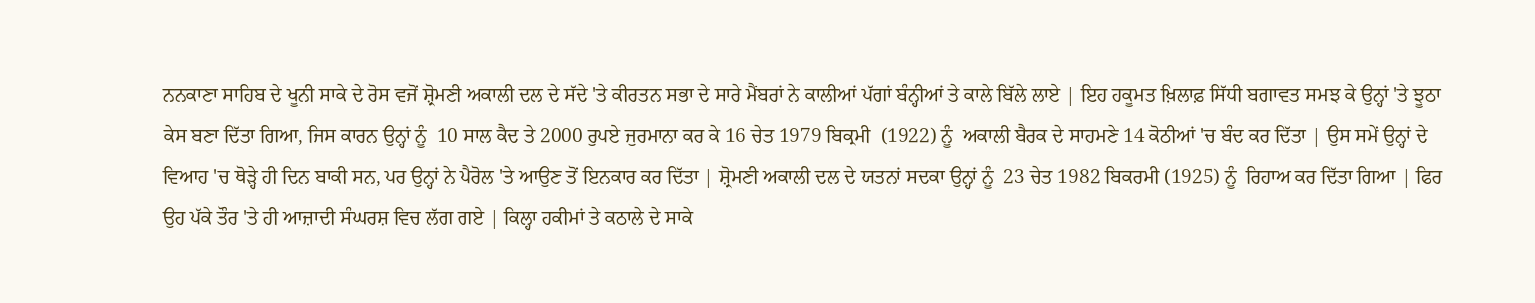ਨਨਕਾਣਾ ਸਾਹਿਬ ਦੇ ਖੂਨੀ ਸਾਕੇ ਦੇ ਰੋਸ ਵਜੋਂ ਸ਼੍ਰੋਮਣੀ ਅਕਾਲੀ ਦਲ ਦੇ ਸੱਦੇ 'ਤੇ ਕੀਰਤਨ ਸਭਾ ਦੇ ਸਾਰੇ ਮੈਂਬਰਾਂ ਨੇ ਕਾਲੀਆਂ ਪੱਗਾਂ ਬੰਨ੍ਹੀਆਂ ਤੇ ਕਾਲੇ ਬਿੱਲੇ ਲਾਏ | ਇਹ ਹਕੂਮਤ ਖ਼ਿਲਾਫ਼ ਸਿੱਧੀ ਬਗਾਵਤ ਸਮਝ ਕੇ ਉਨ੍ਹਾਂ 'ਤੇ ਝੂਠਾ ਕੇਸ ਬਣਾ ਦਿੱਤਾ ਗਿਆ, ਜਿਸ ਕਾਰਨ ਉਨ੍ਹਾਂ ਨੂੰ  10 ਸਾਲ ਕੈਦ ਤੇ 2000 ਰੁਪਏ ਜੁਰਮਾਨਾ ਕਰ ਕੇ 16 ਚੇਤ 1979 ਬਿਕ੍ਰਮੀ  (1922) ਨੂੰ  ਅਕਾਲੀ ਬੈਰਕ ਦੇ ਸਾਹਮਣੇ 14 ਕੋਠੀਆਂ 'ਚ ਬੰਦ ਕਰ ਦਿੱਤਾ | ਉਸ ਸਮੇਂ ਉਨ੍ਹਾਂ ਦੇ ਵਿਆਹ 'ਚ ਥੋੜ੍ਹੇ ਹੀ ਦਿਨ ਬਾਕੀ ਸਨ, ਪਰ ਉਨ੍ਹਾਂ ਨੇ ਪੈਰੋਲ 'ਤੇ ਆਉਣ ਤੋਂ ਇਨਕਾਰ ਕਰ ਦਿੱਤਾ | ਸ਼੍ਰੋਮਣੀ ਅਕਾਲੀ ਦਲ ਦੇ ਯਤਨਾਂ ਸਦਕਾ ਉਨ੍ਹਾਂ ਨੂੰ  23 ਚੇਤ 1982 ਬਿਕਰਮੀ (1925) ਨੂੰ  ਰਿਹਾਅ ਕਰ ਦਿੱਤਾ ਗਿਆ | ਫਿਰ ਉਹ ਪੱਕੇ ਤੌਰ 'ਤੇ ਹੀ ਆਜ਼ਾਦੀ ਸੰਘਰਸ਼ ਵਿਚ ਲੱਗ ਗਏ | ਕਿਲ੍ਹਾ ਹਕੀਮਾਂ ਤੇ ਕਠਾਲੇ ਦੇ ਸਾਕੇ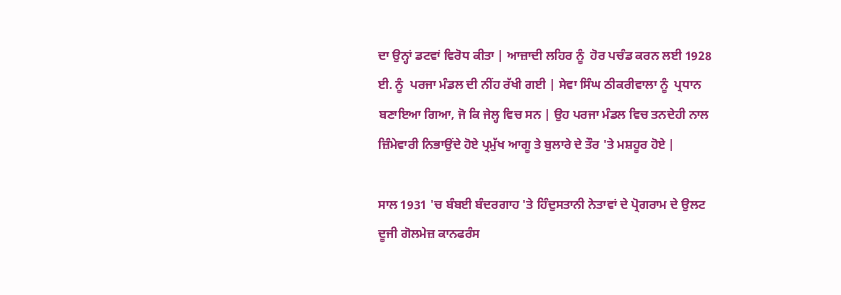ਦਾ ਉਨ੍ਹਾਂ ਡਟਵਾਂ ਵਿਰੋਧ ਕੀਤਾ | ਆਜ਼ਾਦੀ ਲਹਿਰ ਨੂੰ  ਹੋਰ ਪਚੰਡ ਕਰਨ ਲਈ 1928 ਈ. ਨੂੰ  ਪਰਜਾ ਮੰਡਲ ਦੀ ਨੀਂਹ ਰੱਖੀ ਗਈ | ਸੇਵਾ ਸਿੰਘ ਠੀਕਰੀਵਾਲਾ ਨੂੰ  ਪ੍ਰਧਾਨ ਬਣਾਇਆ ਗਿਆ, ਜੋ ਕਿ ਜੇਲ੍ਹ ਵਿਚ ਸਨ | ਉਹ ਪਰਜਾ ਮੰਡਲ ਵਿਚ ਤਨਦੇਹੀ ਨਾਲ ਜ਼ਿੰਮੇਵਾਰੀ ਨਿਭਾਉਂਦੇ ਹੋਏ ਪ੍ਰਮੁੱਖ ਆਗੂ ਤੇ ਬੁਲਾਰੇ ਦੇ ਤੌਰ 'ਤੇ ਮਸ਼ਹੂਰ ਹੋਏ |

ਸਾਲ 1931 'ਚ ਬੰਬਈ ਬੰਦਰਗਾਹ 'ਤੇ ਹਿੰਦੁਸਤਾਨੀ ਨੇਤਾਵਾਂ ਦੇ ਪ੍ਰੋਗਰਾਮ ਦੇ ਉਲਟ ਦੂਜੀ ਗੋਲਮੇਜ਼ ਕਾਨਫਰੰਸ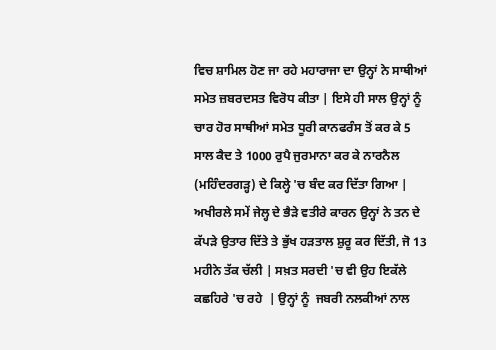ਵਿਚ ਸ਼ਾਮਿਲ ਹੋਣ ਜਾ ਰਹੇ ਮਹਾਰਾਜਾ ਦਾ ਉਨ੍ਹਾਂ ਨੇ ਸਾਥੀਆਂ ਸਮੇਤ ਜ਼ਬਰਦਸਤ ਵਿਰੋਧ ਕੀਤਾ | ਇਸੇ ਹੀ ਸਾਲ ਉਨ੍ਹਾਂ ਨੂੰ  ਚਾਰ ਹੋਰ ਸਾਥੀਆਂ ਸਮੇਤ ਧੂਰੀ ਕਾਨਫਰੰਸ ਤੋਂ ਕਰ ਕੇ 5 ਸਾਲ ਕੈਦ ਤੇ 1000 ਰੁਪੈ ਜੁਰਮਾਨਾ ਕਰ ਕੇ ਨਾਰਨੈਲ (ਮਹਿੰਦਰਗੜ੍ਹ) ਦੇ ਕਿਲ੍ਹੇ 'ਚ ਬੰਦ ਕਰ ਦਿੱਤਾ ਗਿਆ | ਅਖੀਰਲੇ ਸਮੇਂ ਜੇਲ੍ਹ ਦੇ ਭੈੜੇ ਵਤੀਰੇ ਕਾਰਨ ਉਨ੍ਹਾਂ ਨੇ ਤਨ ਦੇ ਕੱਪੜੇ ਉਤਾਰ ਦਿੱਤੇ ਤੇ ਭੁੱਖ ਹੜਤਾਲ ਸ਼ੁਰੂ ਕਰ ਦਿੱਤੀ, ਜੋ 13 ਮਹੀਨੇ ਤੱਕ ਚੱਲੀ | ਸਖ਼ਤ ਸਰਦੀ 'ਚ ਵੀ ਉਹ ਇਕੱਲੇ ਕਛਹਿਰੇ 'ਚ ਰਹੇ  | ਉਨ੍ਹਾਂ ਨੂੰ  ਜਬਰੀ ਨਲਕੀਆਂ ਨਾਲ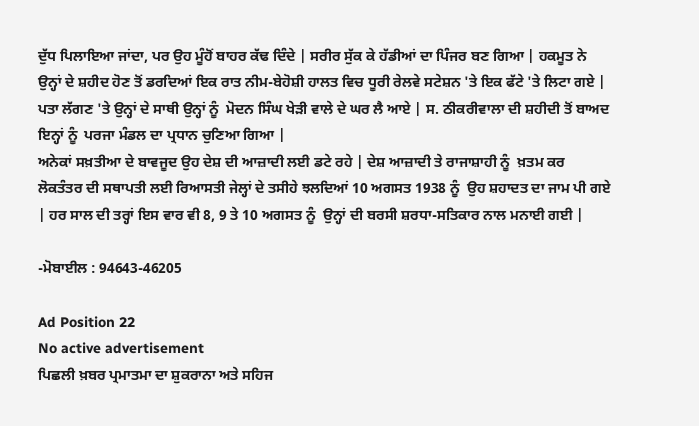ਦੁੱਧ ਪਿਲਾਇਆ ਜਾਂਦਾ, ਪਰ ਉਹ ਮੂੰਹੋਂ ਬਾਹਰ ਕੱਢ ਦਿੰਦੇ | ਸਰੀਰ ਸੁੱਕ ਕੇ ਹੱਡੀਆਂ ਦਾ ਪਿੰਜਰ ਬਣ ਗਿਆ | ਹਕਮੂਤ ਨੇ ਉਨ੍ਹਾਂ ਦੇ ਸ਼ਹੀਦ ਹੋਣ ਤੋਂ ਡਰਦਿਆਂ ਇਕ ਰਾਤ ਨੀਮ-ਬੇਹੋਸ਼ੀ ਹਾਲਤ ਵਿਚ ਧੂਰੀ ਰੇਲਵੇ ਸਟੇਸ਼ਨ 'ਤੇ ਇਕ ਫੱਟੇ 'ਤੇ ਲਿਟਾ ਗਏ | ਪਤਾ ਲੱਗਣ 'ਤੇ ਉਨ੍ਹਾਂ ਦੇ ਸਾਥੀ ਉਨ੍ਹਾਂ ਨੂੰ  ਮੋਦਨ ਸਿੰਘ ਖੇੜੀ ਵਾਲੇ ਦੇ ਘਰ ਲੈ ਆਏ | ਸ. ਠੀਕਰੀਵਾਲਾ ਦੀ ਸ਼ਹੀਦੀ ਤੋਂ ਬਾਅਦ ਇਨ੍ਹਾਂ ਨੂੰ  ਪਰਜਾ ਮੰਡਲ ਦਾ ਪ੍ਰਧਾਨ ਚੁਣਿਆ ਗਿਆ |
ਅਨੇਕਾਂ ਸਖ਼ਤੀਆ ਦੇ ਬਾਵਜੂਦ ਉਹ ਦੇਸ਼ ਦੀ ਆਜ਼ਾਦੀ ਲਈ ਡਟੇ ਰਹੇ | ਦੇਸ਼ ਆਜ਼ਾਦੀ ਤੇ ਰਾਜਾਸ਼ਾਹੀ ਨੂੰ  ਖ਼ਤਮ ਕਰ ਲੋਕਤੰਤਰ ਦੀ ਸਥਾਪਤੀ ਲਈ ਰਿਆਸਤੀ ਜੇਲ੍ਹਾਂ ਦੇ ਤਸੀਹੇ ਝਲਦਿਆਂ 10 ਅਗਸਤ 1938 ਨੂੰ  ਉਹ ਸ਼ਹਾਦਤ ਦਾ ਜਾਮ ਪੀ ਗਏ | ਹਰ ਸਾਲ ਦੀ ਤਰ੍ਹਾਂ ਇਸ ਵਾਰ ਵੀ 8, 9 ਤੇ 10 ਅਗਸਤ ਨੂੰ  ਉਨ੍ਹਾਂ ਦੀ ਬਰਸੀ ਸ਼ਰਧਾ-ਸਤਿਕਾਰ ਨਾਲ ਮਨਾਈ ਗਈ |

-ਮੋਬਾਈਲ : 94643-46205

Ad Position 22
No active advertisement
ਪਿਛਲੀ ਖ਼ਬਰ ਪ੍ਰਮਾਤਮਾ ਦਾ ਸ਼ੁਕਰਾਨਾ ਅਤੇ ਸਹਿਜ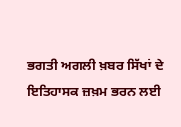ਭਗਤੀ ਅਗਲੀ ਖ਼ਬਰ ਸਿੱਖਾਂ ਦੇ ਇਤਿਹਾਸਕ ਜ਼ਖ਼ਮ ਭਰਨ ਲਈ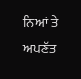ਨਿਆਂ ਤੇ ਅਪਣੱਤ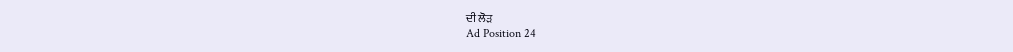ਦੀ ਲੋੜ
Ad Position 24